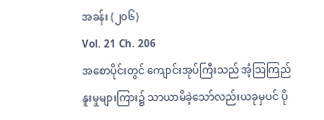အခန်း (၂၀၆)
Vol. 21 Ch. 206
အစောပိုင်းတွင် ကျောင်းအုပ်ကြီးသည် အံ့ဩကြည်နူးမှုများကြား၌ သာယာမိခဲ့သော်လည်းယခုမှပင် ပို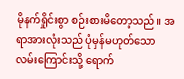မိုနက်ရှိုင်းစွာ စဉ်းစားမိတော့သည်။ အရာအားလုံးသည် ပုံမှန်မဟုတ်သော လမ်းကြောင်းသို့ ရောက်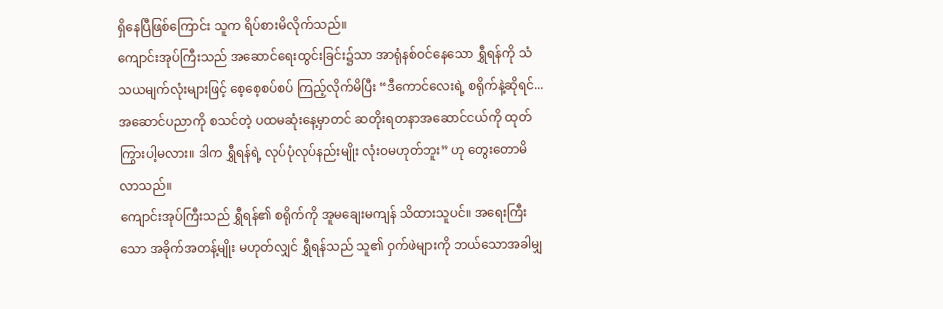ရှိနေပြီဖြစ်ကြောင်း သူက ရိပ်စားမိလိုက်သည်။
ကျောင်းအုပ်ကြီးသည် အဆောင်ရေးထွင်းခြင်း၌သာ အာရုံနစ်ဝင်နေသော ရွှီရန်ကို သံသယမျက်လုံးများဖြင့် စေ့စေ့စပ်စပ် ကြည့်လိုက်မိပြီး “ဒီကောင်လေးရဲ့ စရိုက်နဲ့ဆိုရင်... အဆောင်ပညာကို စသင်တဲ့ ပထမဆုံးနေ့မှာတင် ဆတိုးရတနာအဆောင်ငယ်ကို ထုတ်ကြွားပါ့မလား။ ဒါက ရွှီရန်ရဲ့ လုပ်ပုံလုပ်နည်းမျိုး လုံးဝမဟုတ်ဘူး” ဟု တွေးတောမိလာသည်။
ကျောင်းအုပ်ကြီးသည် ရွှီရန်၏ စရိုက်ကို အူမချေးမကျန် သိထားသူပင်။ အရေးကြီးသော အခိုက်အတန့်မျိုး မဟုတ်လျှင် ရွှီရန်သည် သူ၏ ဝှက်ဖဲများကို ဘယ်သောအခါမျှ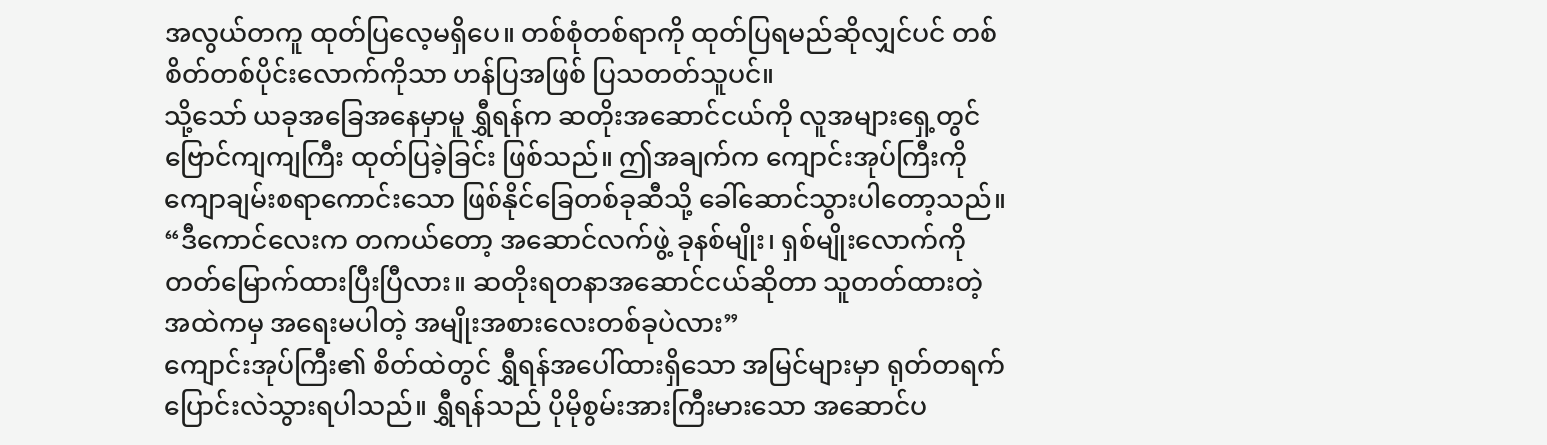အလွယ်တကူ ထုတ်ပြလေ့မရှိပေ။ တစ်စုံတစ်ရာကို ထုတ်ပြရမည်ဆိုလျှင်ပင် တစ်စိတ်တစ်ပိုင်းလောက်ကိုသာ ဟန်ပြအဖြစ် ပြသတတ်သူပင်။
သို့သော် ယခုအခြေအနေမှာမူ ရွှီရန်က ဆတိုးအဆောင်ငယ်ကို လူအများရှေ့တွင် ဗြောင်ကျကျကြီး ထုတ်ပြခဲ့ခြင်း ဖြစ်သည်။ ဤအချက်က ကျောင်းအုပ်ကြီးကို ကျောချမ်းစရာကောင်းသော ဖြစ်နိုင်ခြေတစ်ခုဆီသို့ ခေါ်ဆောင်သွားပါတော့သည်။
“ဒီကောင်လေးက တကယ်တော့ အဆောင်လက်ဖွဲ့ ခုနစ်မျိုး၊ ရှစ်မျိုးလောက်ကို တတ်မြောက်ထားပြီးပြီလား။ ဆတိုးရတနာအဆောင်ငယ်ဆိုတာ သူတတ်ထားတဲ့ အထဲကမှ အရေးမပါတဲ့ အမျိုးအစားလေးတစ်ခုပဲလား”
ကျောင်းအုပ်ကြီး၏ စိတ်ထဲတွင် ရွှီရန်အပေါ်ထားရှိသော အမြင်များမှာ ရုတ်တရက် ပြောင်းလဲသွားရပါသည်။ ရွှီရန်သည် ပိုမိုစွမ်းအားကြီးမားသော အဆောင်ပ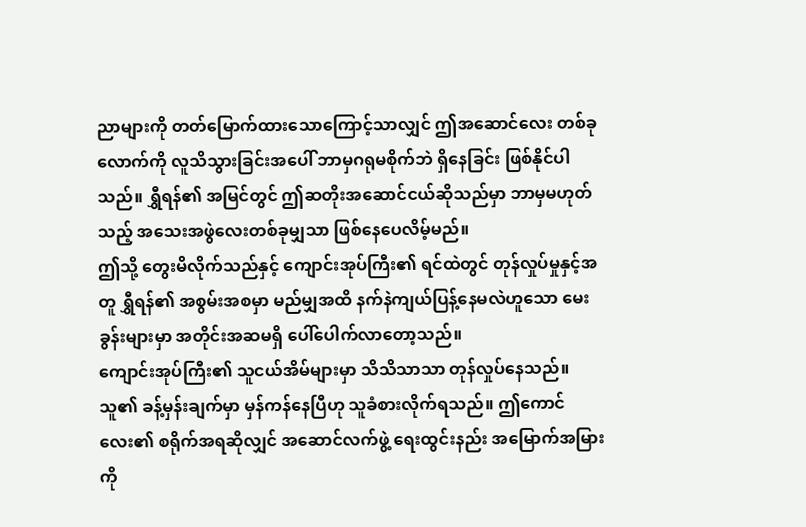ညာများကို တတ်မြောက်ထားသောကြောင့်သာလျှင် ဤအဆောင်လေး တစ်ခုလောက်ကို လူသိသွားခြင်းအပေါ် ဘာမှဂရုမစိုက်ဘဲ ရှိနေခြင်း ဖြစ်နိုင်ပါသည်။ ရွှီရန်၏ အမြင်တွင် ဤဆတိုးအဆောင်ငယ်ဆိုသည်မှာ ဘာမှမဟုတ်သည့် အသေးအဖွဲလေးတစ်ခုမျှသာ ဖြစ်နေပေလိမ့်မည်။
ဤသို့ တွေးမိလိုက်သည်နှင့် ကျောင်းအုပ်ကြီး၏ ရင်ထဲတွင် တုန်လှုပ်မှုနှင့်အတူ ရွှီရန်၏ အစွမ်းအစမှာ မည်မျှအထိ နက်နဲကျယ်ပြန့်နေမလဲဟူသော မေးခွန်းများမှာ အတိုင်းအဆမရှိ ပေါ်ပေါက်လာတော့သည်။
ကျောင်းအုပ်ကြီး၏ သူငယ်အိမ်များမှာ သိသိသာသာ တုန်လှုပ်နေသည်။
သူ၏ ခန့်မှန်းချက်မှာ မှန်ကန်နေပြီဟု သူခံစားလိုက်ရသည်။ ဤကောင်လေး၏ စရိုက်အရဆိုလျှင် အဆောင်လက်ဖွဲ့ ရေးထွင်းနည်း အမြောက်အမြားကို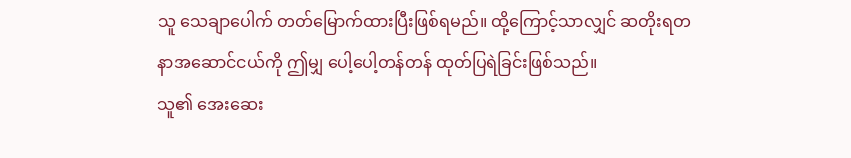သူ သေချာပေါက် တတ်မြောက်ထားပြီးဖြစ်ရမည်။ ထို့ကြောင့်သာလျှင် ဆတိုးရတနာအဆောင်ငယ်ကို ဤမျှ ပေါ့ပေါ့တန်တန် ထုတ်ပြရဲခြင်းဖြစ်သည်။
သူ၏ အေးဆေး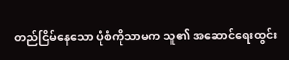တည်ငြိမ်နေသော ပုံစံကိုသာမက သူ၏ အဆောင်ရေးထွင်း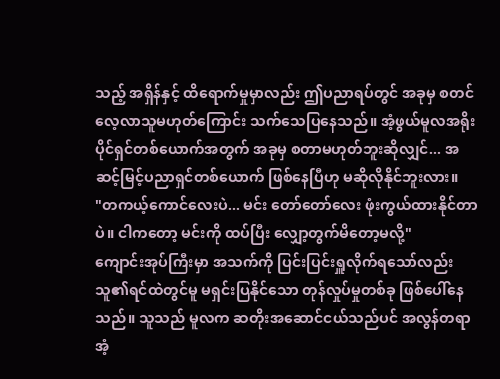သည့် အရှိန်နှင့် ထိရောက်မှုမှာလည်း ဤပညာရပ်တွင် အခုမှ စတင်လေ့လာသူမဟုတ်ကြောင်း သက်သေပြနေသည်။ အံ့ဖွယ်မူလအရိုးပိုင်ရှင်တစ်ယောက်အတွက် အခုမှ စတာမဟုတ်ဘူးဆိုလျှင်... အဆင့်မြင့်ပညာရှင်တစ်ယောက် ဖြစ်နေပြီဟု မဆိုလိုနိုင်ဘူးလား။
"တကယ့်ကောင်လေးပဲ... မင်း တော်တော်လေး ဖုံးကွယ်ထားနိုင်တာပဲ။ ငါကတော့ မင်းကို ထပ်ပြီး လျှော့တွက်မိတော့မလို့"
ကျောင်းအုပ်ကြီးမှာ အသက်ကို ပြင်းပြင်းရှူလိုက်ရသော်လည်း သူ၏ရင်ထဲတွင်မူ မရှင်းပြနိုင်သော တုန်လှုပ်မှုတစ်ခု ဖြစ်ပေါ်နေသည်။ သူသည် မူလက ဆတိုးအဆောင်ငယ်သည်ပင် အလွန်တရာ အံ့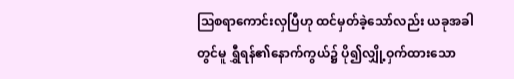ဩစရာကောင်းလှပြီဟု ထင်မှတ်ခဲ့သော်လည်း ယခုအခါတွင်မူ ရွှီရန်၏နောက်ကွယ်၌ ပို၍လျှို့ဝှက်ထားသော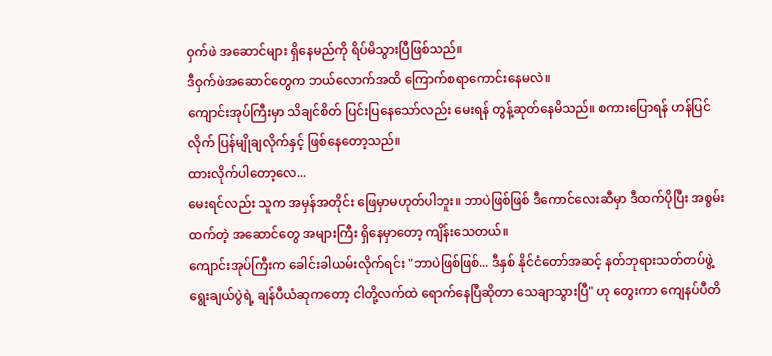ဝှက်ဖဲ အဆောင်များ ရှိနေမည်ကို ရိပ်မိသွားပြီဖြစ်သည်။
ဒီဝှက်ဖဲအဆောင်တွေက ဘယ်လောက်အထိ ကြောက်စရာကောင်းနေမလဲ။
ကျောင်းအုပ်ကြီးမှာ သိချင်စိတ် ပြင်းပြနေသော်လည်း မေးရန် တွန့်ဆုတ်နေမိသည်။ စကားပြောရန် ဟန်ပြင်လိုက် ပြန်မျိုချလိုက်နှင့် ဖြစ်နေတော့သည်။
ထားလိုက်ပါတော့လေ...
မေးရင်လည်း သူက အမှန်အတိုင်း ဖြေမှာမဟုတ်ပါဘူး။ ဘာပဲဖြစ်ဖြစ် ဒီကောင်လေးဆီမှာ ဒီထက်ပိုပြီး အစွမ်းထက်တဲ့ အဆောင်တွေ အများကြီး ရှိနေမှာတော့ ကျိန်းသေတယ်။
ကျောင်းအုပ်ကြီးက ခေါင်းခါယမ်းလိုက်ရင်း "ဘာပဲဖြစ်ဖြစ်... ဒီနှစ် နိုင်ငံတော်အဆင့် နတ်ဘုရားသတ်တပ်ဖွဲ့ ရွေးချယ်ပွဲရဲ့ ချန်ပီယံဆုကတော့ ငါတို့လက်ထဲ ရောက်နေပြီဆိုတာ သေချာသွားပြီ" ဟု တွေးကာ ကျေနပ်ပီတိ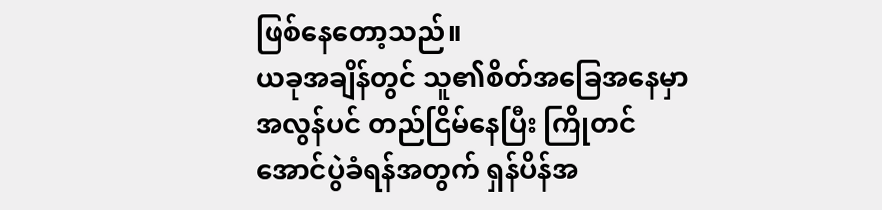ဖြစ်နေတော့သည်။
ယခုအချိန်တွင် သူ၏စိတ်အခြေအနေမှာ အလွန်ပင် တည်ငြိမ်နေပြီး ကြိုတင်အောင်ပွဲခံရန်အတွက် ရှန်ပိန်အ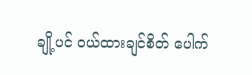ချို့ပင် ဝယ်ထားချင်စိတ် ပေါက်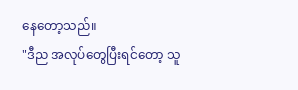နေတော့သည်။
"ဒီည အလုပ်တွေပြီးရင်တော့ သူ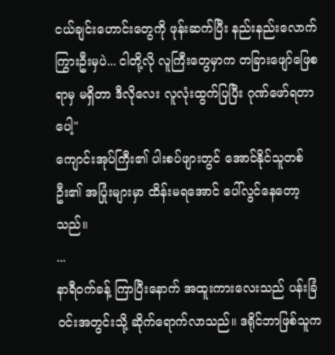ငယ်ချင်းဟောင်းတွေကို ဖုန်းဆက်ပြီး နည်းနည်းလောက် ကြွားဦးမှပဲ... ငါတို့လို လူကြီးတွေမှာက တခြားဖျော်ဖြေစရာမှ မရှိတာ ဒီလိုလေး လူလုံးထွက်ပြပြီး ဂုဏ်ဖော်ရတာပေါ့"
ကျောင်းအုပ်ကြီး၏ ပါးစပ်ဖျားတွင် အောင်နိုင်သူတစ်ဦး၏ အပြုံးများမှာ ထိန်းမရအောင် ပေါ်လွင်နေတော့သည်။
...
နာရီဝက်ခန့် ကြာပြီးနောက် အထူးကားလေးသည် ပန်းခြံဝင်းအတွင်းသို့ ဆိုက်ရောက်လာသည်။ ဒရိုင်ဘာဖြစ်သူက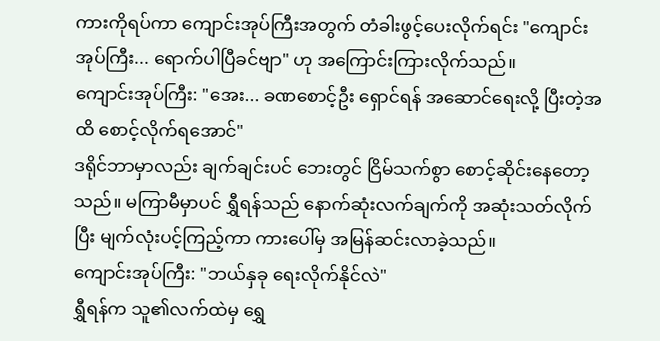ကားကိုရပ်ကာ ကျောင်းအုပ်ကြီးအတွက် တံခါးဖွင့်ပေးလိုက်ရင်း "ကျောင်းအုပ်ကြီး... ရောက်ပါပြီခင်ဗျာ" ဟု အကြောင်းကြားလိုက်သည်။
ကျောင်းအုပ်ကြီး: "အေး... ခဏစောင့်ဦး ရှောင်ရန် အဆောင်ရေးလို့ ပြီးတဲ့အထိ စောင့်လိုက်ရအောင်"
ဒရိုင်ဘာမှာလည်း ချက်ချင်းပင် ဘေးတွင် ငြိမ်သက်စွာ စောင့်ဆိုင်းနေတော့သည်။ မကြာမီမှာပင် ရွှီရန်သည် နောက်ဆုံးလက်ချက်ကို အဆုံးသတ်လိုက်ပြီး မျက်လုံးပင့်ကြည့်ကာ ကားပေါ်မှ အမြန်ဆင်းလာခဲ့သည်။
ကျောင်းအုပ်ကြီး: "ဘယ်နှခု ရေးလိုက်နိုင်လဲ"
ရွှီရန်က သူ၏လက်ထဲမှ ရွှေ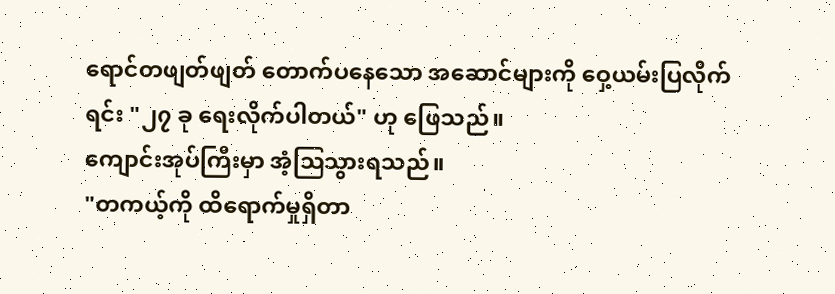ရောင်တဖျတ်ဖျတ် တောက်ပနေသော အဆောင်များကို ဝှေ့ယမ်းပြလိုက်ရင်း "၂၇ ခု ရေးလိုက်ပါတယ်" ဟု ဖြေသည်။
ကျောင်းအုပ်ကြီးမှာ အံ့ဩသွားရသည်။
"တကယ့်ကို ထိရောက်မှုရှိတာ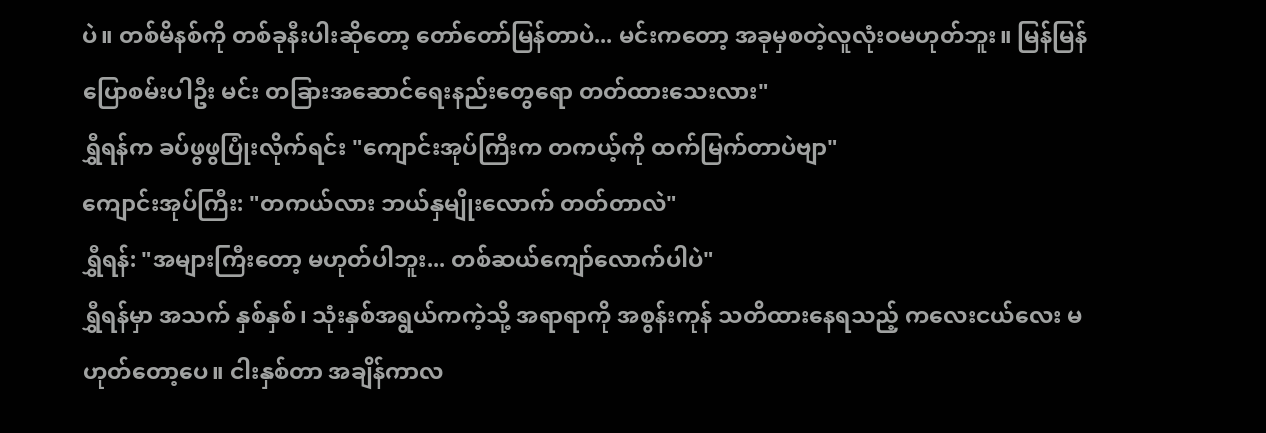ပဲ။ တစ်မိနစ်ကို တစ်ခုနီးပါးဆိုတော့ တော်တော်မြန်တာပဲ... မင်းကတော့ အခုမှစတဲ့လူလုံးဝမဟုတ်ဘူး။ မြန်မြန်ပြောစမ်းပါဦး မင်း တခြားအဆောင်ရေးနည်းတွေရော တတ်ထားသေးလား"
ရွှီရန်က ခပ်ဖွဖွပြုံးလိုက်ရင်း "ကျောင်းအုပ်ကြီးက တကယ့်ကို ထက်မြက်တာပဲဗျာ"
ကျောင်းအုပ်ကြီး: "တကယ်လား ဘယ်နှမျိုးလောက် တတ်တာလဲ"
ရွှီရန်: "အများကြီးတော့ မဟုတ်ပါဘူး... တစ်ဆယ်ကျော်လောက်ပါပဲ"
ရွှီရန်မှာ အသက် နှစ်နှစ်၊ သုံးနှစ်အရွယ်ကကဲ့သို့ အရာရာကို အစွန်းကုန် သတိထားနေရသည့် ကလေးငယ်လေး မဟုတ်တော့ပေ။ ငါးနှစ်တာ အချိန်ကာလ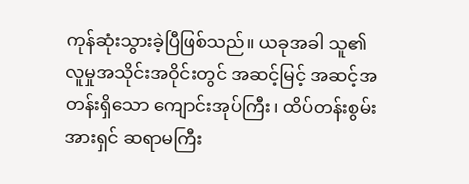ကုန်ဆုံးသွားခဲ့ပြီဖြစ်သည်။ ယခုအခါ သူ၏ လူမှုအသိုင်းအဝိုင်းတွင် အဆင့်မြင့် အဆင့်အတန်းရှိသော ကျောင်းအုပ်ကြီး၊ ထိပ်တန်းစွမ်းအားရှင် ဆရာမကြီး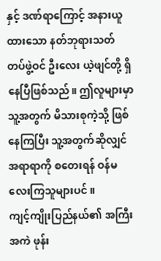နှင့် ဒဏ်ရာကြောင့် အနားယူထားသော နတ်ဘုရားသတ်တပ်ဖွဲ့ဝင် ဦးလေး ယဲ့ဖျင်တို့ ရှိနေပြီဖြစ်သည်။ ဤလူများမှာ သူ့အတွက် မိသားစုကဲ့သို့ ဖြစ်နေကြပြီး သူ့အတွက်ဆိုလျှင် အရာရာကို စတေးရန် ဝန်မလေးကြသူများပင်။
ကျင့်ကျိုးပြည်နယ်၏ အကြီးအကဲ ဖုန်း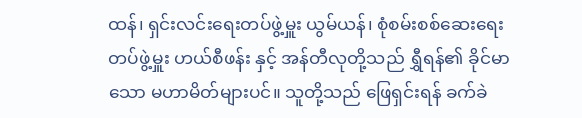ထန်၊ ရှင်းလင်းရေးတပ်ဖွဲ့မှူး ယွမ်ယန်၊ စုံစမ်းစစ်ဆေးရေးတပ်ဖွဲ့မှူး ဟယ်စီဖန်း နှင့် အန်တီလုတို့သည် ရွှီရန်၏ ခိုင်မာသော မဟာမိတ်များပင်။ သူတို့သည် ဖြေရှင်းရန် ခက်ခဲ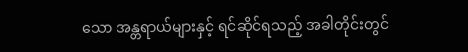သော အန္တရာယ်များနှင့် ရင်ဆိုင်ရသည့် အခါတိုင်းတွင်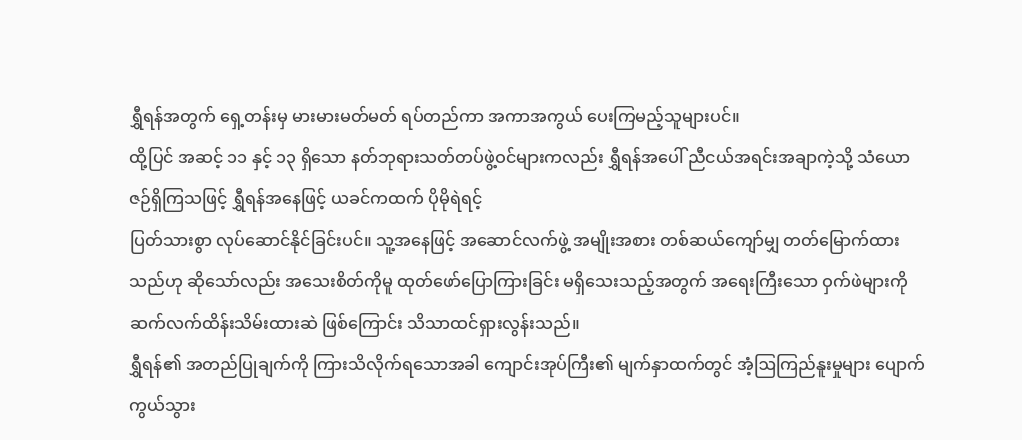ရွှီရန်အတွက် ရှေ့တန်းမှ မားမားမတ်မတ် ရပ်တည်ကာ အကာအကွယ် ပေးကြမည့်သူများပင်။
ထို့ပြင် အဆင့် ၁၁ နှင့် ၁၃ ရှိသော နတ်ဘုရားသတ်တပ်ဖွဲ့ဝင်များကလည်း ရွှီရန်အပေါ် ညီငယ်အရင်းအချာကဲ့သို့ သံယောဇဉ်ရှိကြသဖြင့် ရွှီရန်အနေဖြင့် ယခင်ကထက် ပိုမိုရဲရင့်
ပြတ်သားစွာ လုပ်ဆောင်နိုင်ခြင်းပင်။ သူ့အနေဖြင့် အဆောင်လက်ဖွဲ့ အမျိုးအစား တစ်ဆယ်ကျော်မျှ တတ်မြောက်ထားသည်ဟု ဆိုသော်လည်း အသေးစိတ်ကိုမူ ထုတ်ဖော်ပြောကြားခြင်း မရှိသေးသည့်အတွက် အရေးကြီးသော ဝှက်ဖဲများကို ဆက်လက်ထိန်းသိမ်းထားဆဲ ဖြစ်ကြောင်း သိသာထင်ရှားလွန်းသည်။
ရွှီရန်၏ အတည်ပြုချက်ကို ကြားသိလိုက်ရသောအခါ ကျောင်းအုပ်ကြီး၏ မျက်နှာထက်တွင် အံ့ဩကြည်နူးမှုများ ပျောက်ကွယ်သွား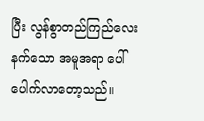ပြီး လွန်စွာတည်ကြည်လေးနက်သော အမူအရာ ပေါ်ပေါက်လာတော့သည်။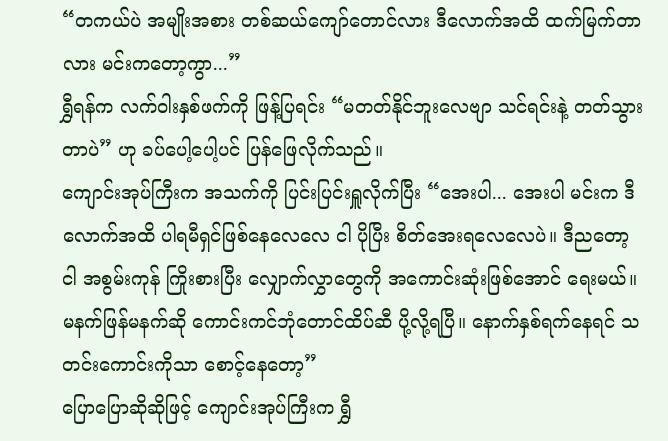“တကယ်ပဲ အမျိုးအစား တစ်ဆယ်ကျော်တောင်လား ဒီလောက်အထိ ထက်မြက်တာလား မင်းကတော့ကွာ...”
ရွှီရန်က လက်ဝါးနှစ်ဖက်ကို ဖြန့်ပြရင်း “မတတ်နိုင်ဘူးလေဗျာ သင်ရင်းနဲ့ တတ်သွားတာပဲ” ဟု ခပ်ပေါ့ပေါ့ပင် ပြန်ဖြေလိုက်သည်။
ကျောင်းအုပ်ကြီးက အသက်ကို ပြင်းပြင်းရှူလိုက်ပြီး “အေးပါ... အေးပါ မင်းက ဒီလောက်အထိ ပါရမီရှင်ဖြစ်နေလေလေ ငါ ပိုပြီး စိတ်အေးရလေလေပဲ။ ဒီညတော့ ငါ အစွမ်းကုန် ကြိုးစားပြီး လျှောက်လွှာတွေကို အကောင်းဆုံးဖြစ်အောင် ရေးမယ်။ မနက်ဖြန်မနက်ဆို ကောင်းကင်ဘုံတောင်ထိပ်ဆီ ပို့လို့ရပြီ။ နောက်နှစ်ရက်နေရင် သတင်းကောင်းကိုသာ စောင့်နေတော့”
ပြောပြောဆိုဆိုဖြင့် ကျောင်းအုပ်ကြီးက ရွှီ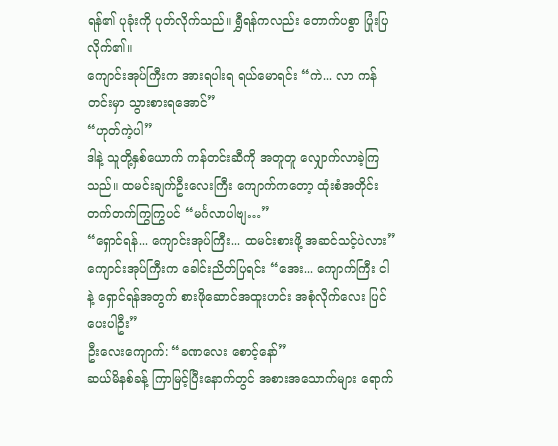ရန်၏ ပုခုံးကို ပုတ်လိုက်သည်။ ရွှီရန်ကလည်း တောက်ပစွာ ပြုံးပြလိုက်၏။
ကျောင်းအုပ်ကြီးက အားရပါးရ ရယ်မောရင်း “ကဲ... လာ ကန်တင်းမှာ သွားစားရအောင်”
“ဟုတ်ကဲ့ပါ”
ဒါနဲ့ သူတို့နှစ်ယောက် ကန်တင်းဆီကို အတူတူ လျှောက်လာခဲ့ကြသည်။ ထမင်းချက်ဦးလေးကြီး ကျောက်ကတော့ ထုံးစံအတိုင်း တက်တက်ကြွကြွပင် “မင်္ဂလာပါဗျ…”
“ရှောင်ရန်... ကျောင်းအုပ်ကြီး... ထမင်းစားဖို့ အဆင်သင့်ပဲလား”
ကျောင်းအုပ်ကြီးက ခေါင်းညိတ်ပြရင်း “အေး... ကျောက်ကြီး ငါနဲ့ ရှောင်ရန်အတွက် စားဖိုဆောင်အထူးဟင်း အစုံလိုက်လေး ပြင်ပေးပါဦး”
ဦးလေးကျောက်: “ခဏလေး စောင့်နော်”
ဆယ်မိနစ်ခန့် ကြာမြင့်ပြီးနောက်တွင် အစားအသောက်များ ရောက်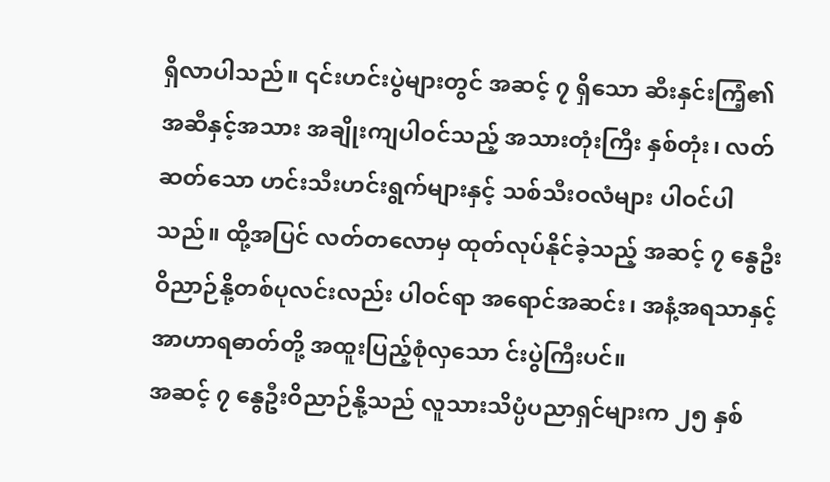ရှိလာပါသည်။ ၎င်းဟင်းပွဲများတွင် အဆင့် ၇ ရှိသော ဆီးနှင်းကြံ့၏ အဆီနှင့်အသား အချိုးကျပါဝင်သည့် အသားတုံးကြီး နှစ်တုံး၊ လတ်ဆတ်သော ဟင်းသီးဟင်းရွက်များနှင့် သစ်သီးဝလံများ ပါဝင်ပါသည်။ ထို့အပြင် လတ်တလောမှ ထုတ်လုပ်နိုင်ခဲ့သည့် အဆင့် ၇ နွေဦးဝိညာဉ်နို့တစ်ပုလင်းလည်း ပါဝင်ရာ အရောင်အဆင်း၊ အနံ့အရသာနှင့် အာဟာရဓာတ်တို့ အထူးပြည့်စုံလှသော င်းပွဲကြီးပင်။
အဆင့် ၇ နွေဦးဝိညာဉ်နို့သည် လူသားသိပ္ပံပညာရှင်များက ၂၅ နှစ်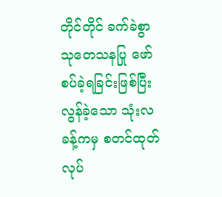တိုင်တိုင် ခက်ခဲစွာ သုတေသနပြု ဖော်စပ်ခဲ့ရခြင်းဖြစ်ပြီး လွန်ခဲ့သော သုံးလခန့်ကမှ စတင်ထုတ်လုပ်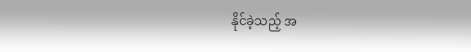နိုင်ခဲ့သည့် အ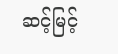ဆင့်မြင့်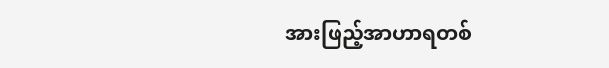အားဖြည့်အာဟာရတစ်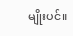မျိုးပင်။